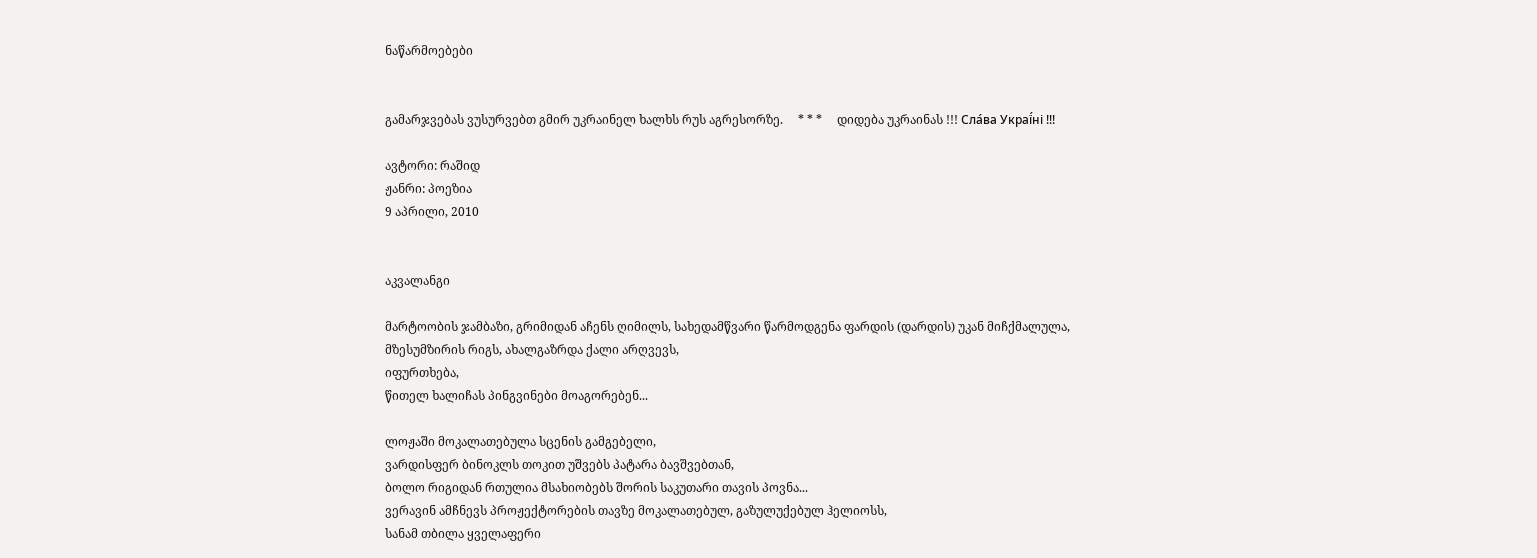ნაწარმოებები


გამარჯვებას ვუსურვებთ გმირ უკრაინელ ხალხს რუს აგრესორზე.     * * *     დიდება უკრაინას !!! Сла́ва Украї́ні !!!

ავტორი: რაშიდ
ჟანრი: პოეზია
9 აპრილი, 2010


აკვალანგი

მარტოობის ჯამბაზი, გრიმიდან აჩენს ღიმილს, სახედამწვარი წარმოდგენა ფარდის (დარდის) უკან მიჩქმალულა,
მზესუმზირის რიგს, ახალგაზრდა ქალი არღვევს,
იფურთხება,
წითელ ხალიჩას პინგვინები მოაგორებენ...

ლოჟაში მოკალათებულა სცენის გამგებელი,
ვარდისფერ ბინოკლს თოკით უშვებს პატარა ბავშვებთან,
ბოლო რიგიდან რთულია მსახიობებს შორის საკუთარი თავის პოვნა...
ვერავინ ამჩნევს პროჟექტორების თავზე მოკალათებულ, გაზულუქებულ ჰელიოსს,
სანამ თბილა ყველაფერი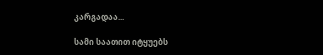კარგადაა...

სამი საათით იტყუებს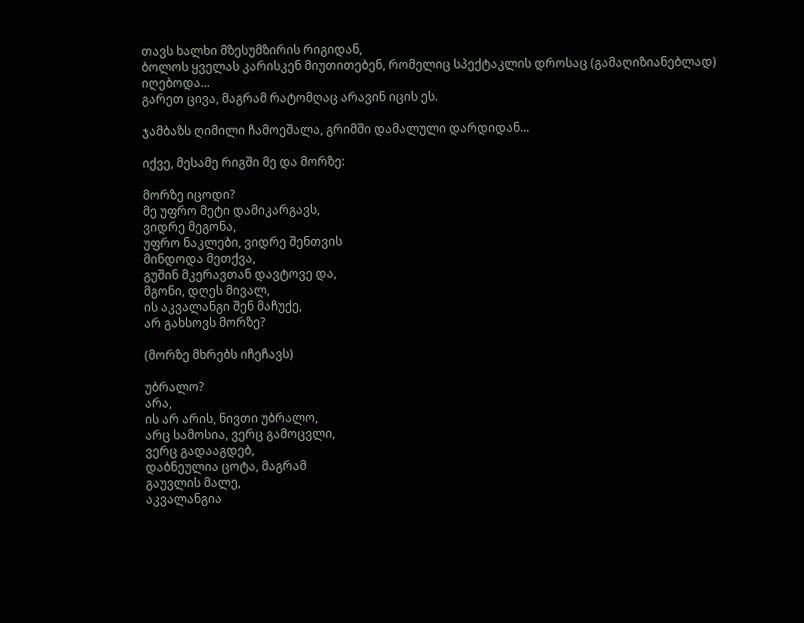თავს ხალხი მზესუმზირის რიგიდან,
ბოლოს ყველას კარისკენ მიუთითებენ, რომელიც სპექტაკლის დროსაც (გამაღიზიანებლად) იღებოდა...
გარეთ ცივა, მაგრამ რატომღაც არავინ იცის ეს.

ჯამბაზს ღიმილი ჩამოეშალა, გრიმში დამალული დარდიდან...

იქვე, მესამე რიგში მე და მორზე:

მორზე იცოდი?
მე უფრო მეტი დამიკარგავს,
ვიდრე მეგონა,
უფრო ნაკლები, ვიდრე შენთვის
მინდოდა მეთქვა,
გუშინ მკერავთან დავტოვე და,
მგონი, დღეს მივალ,
ის აკვალანგი შენ მაჩუქე,
არ გახსოვს მორზე?

(მორზე მხრებს იჩეჩავს)

უბრალო?
არა,
ის არ არის, ნივთი უბრალო,
არც სამოსია, ვერც გამოცვლი,
ვერც გადააგდებ,
დაბნეულია ცოტა, მაგრამ
გაუვლის მალე,
აკვალანგია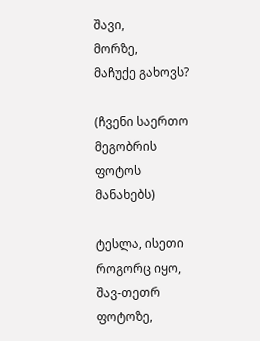შავი,
მორზე,
მაჩუქე გახოვს?

(ჩვენი საერთო მეგობრის ფოტოს მანახებს)

ტესლა, ისეთი როგორც იყო,
შავ-თეთრ ფოტოზე,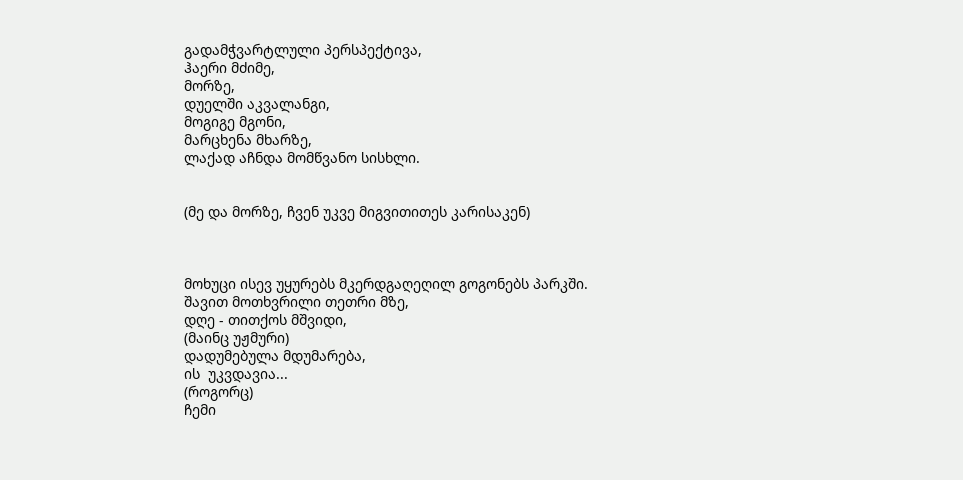გადამჭვარტლული პერსპექტივა,
ჰაერი მძიმე,
მორზე,
დუელში აკვალანგი,
მოგიგე მგონი,
მარცხენა მხარზე,
ლაქად აჩნდა მომწვანო სისხლი.


(მე და მორზე, ჩვენ უკვე მიგვითითეს კარისაკენ)



მოხუცი ისევ უყურებს მკერდგაღეღილ გოგონებს პარკში.
შავით მოთხვრილი თეთრი მზე,
დღე - თითქოს მშვიდი,
(მაინც უჟმური)
დადუმებულა მდუმარება,
ის  უკვდავია...
(როგორც)
ჩემი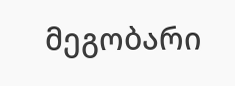მეგობარი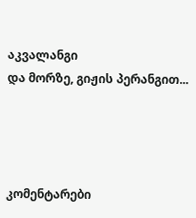აკვალანგი
და მორზე, გიჟის პერანგით...




კომენტარები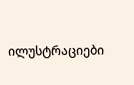ილუსტრაციები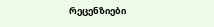რეცენზიები